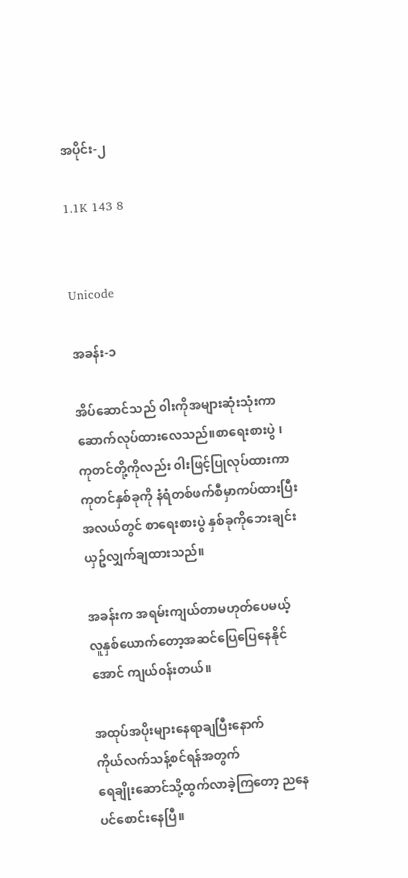အပိုင်း-၂

1.1K 143 8


Unicode

အခန်း-၁

အိပ်ဆောင်သည် ၀ါးကိုအများဆုံးသုံးကာဆောက်လုပ်ထားလေသည်။စာရေးစားပွဲ ၊
ကုတင်တို့ကိုလည်း ၀ါးဖြင့်ပြုလုပ်ထားကာ
ကုတင်နှစ်ခုကို နံရံတစ်ဖက်စီမှာကပ်ထားပြီး အလယ်တွင် စာရေးစားပွဲ နှစ်ခုကိုဘေးချင်းယှဥ်လျှက်ချထားသည်။

အခန်းက အရမ်းကျယ်တာမဟုတ်ပေမယ့် လူနှစ်ယောက်တော့အဆင်ပြေပြေနေနိုင်အောင် ကျယ်၀န်းတယ်။

အထုပ်အပိုးများနေရာချပြီးနောက်
ကိုယ်လက်သန့်စင်ရန်အတွက်
ရေချိုးဆောင်သို့ထွက်လာခဲ့ကြတော့ ညနေပင်စောင်းနေပြီ။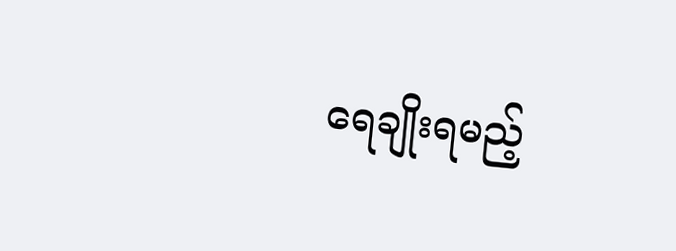ရေချိုးရမည့်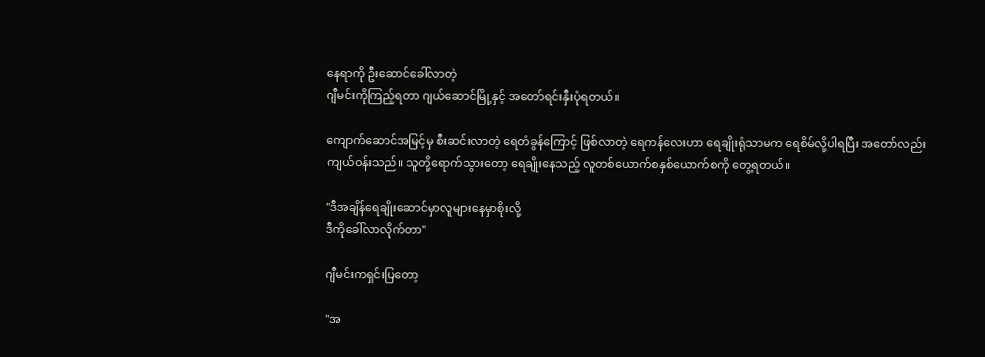နေရာကို ဦးဆောင်ခေါ်လာတဲ့
ဂျီမင်းကိုကြည့်ရတာ ဂျယ်ဆောင်မြို့နှင့် အတော်ရင်းနှီးပုံရတယ်။

ကျောက်ဆောင်အမြင့်မှ စီးဆင်းလာတဲ့ ရေတံခွန်ကြောင့် ဖြစ်လာတဲ့ ရေကန်လေးဟာ ရေချိုးရုံသာမက ရေစိမ်လို့ပါရပြီး အတော်လည်း ကျယ်ဝန်းသည်။ သူတို့ရောက်သွားတော့ ရေချိုးနေသည့် လူတစ်ယောက်စနှစ်ယောက်စကို တွေ့ရတယ်။

"ဒီအချိန်ရေချိုးဆောင်မှာလူများနေမှာစိုးလို့
ဒီကိုခေါ်လာလိုက်တာ"

ဂျီမင်းကရှင်းပြတော့

"အ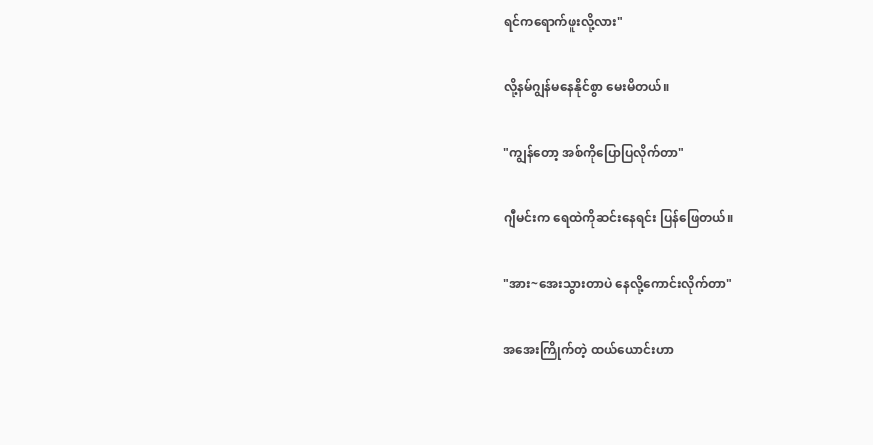ရင်ကရောက်ဖူးလို့လား"

လို့နမ်ဂျွန်မနေနိုင်စွာ မေးမိတယ်။

"ကျွန်တော့ အစ်ကိုပြောပြလိုက်တာ"

ဂျီမင်းက ရေထဲကိုဆင်းနေရင်း ပြန်ဖြေတယ်။

"အား~အေးသွားတာပဲ နေလို့ကောင်းလိုက်တာ"

အအေးကြိုက်တဲ့ ထယ်ယောင်းဟာ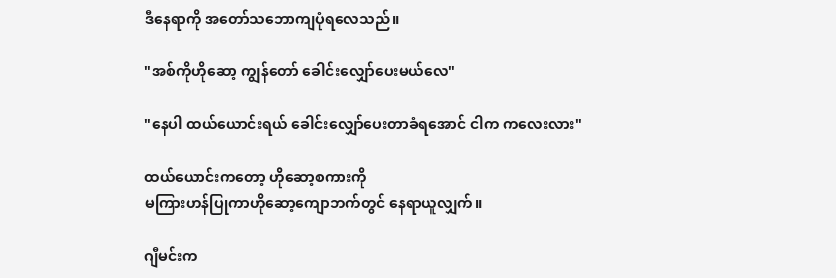ဒီနေရာကို အတော်သဘောကျပုံရလေသည်။

"အစ်ကိုဟိုဆော့ ကျွန်တော် ခေါင်းလျှော်ပေးမယ်လေ"

"နေပါ ထယ်ယောင်းရယ် ခေါင်းလျှော်ပေးတာခံရအောင် ငါက ကလေးလား"

ထယ်ယောင်းကတော့ ဟိုဆော့စကားကို
မကြားဟန်ပြုကာဟိုဆော့ကျောဘက်တွင် နေရာယူလျှက်။

ဂျီမင်းက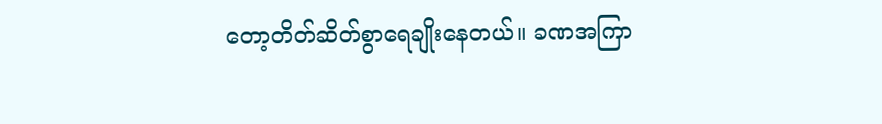တော့တိတ်ဆိတ်စွာရေချိုးနေတယ်။ ခဏအကြာ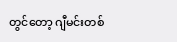တွင်တော့ ဂျီမင်းတစ်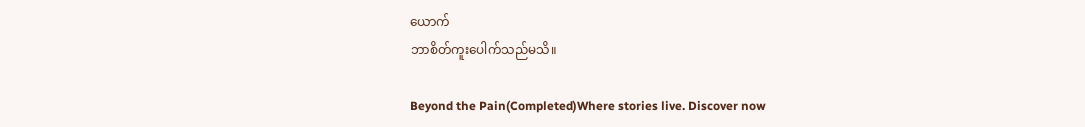ယောက်
ဘာစိတ်ကူးပေါက်သည်မသိ။

Beyond the Pain(Completed)Where stories live. Discover now